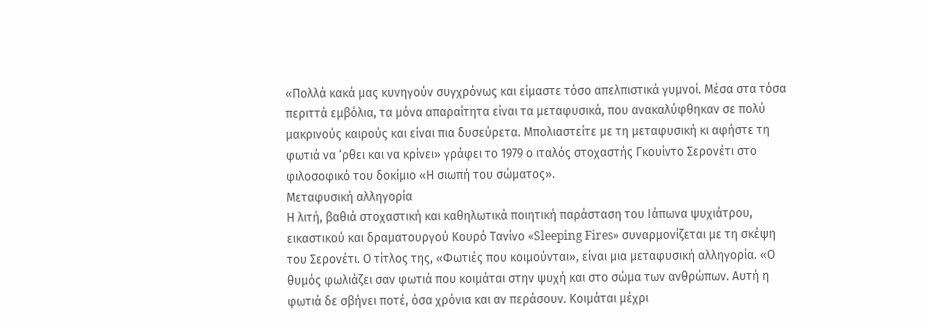«Πολλά κακά μας κυνηγούν συγχρόνως και είμαστε τόσο απελπιστικά γυμνοί. Μέσα στα τόσα περιττά εμβόλια, τα μόνα απαραίτητα είναι τα μεταφυσικά, που ανακαλύφθηκαν σε πολύ μακρινούς καιρούς και είναι πια δυσεύρετα. Μπολιαστείτε με τη μεταφυσική κι αφήστε τη φωτιά να ‘ρθει και να κρίνει» γράφει το 1979 ο ιταλός στοχαστής Γκουίντο Σερονέτι στο φιλοσοφικό του δοκίμιο «Η σιωπή του σώματος».
Μεταφυσική αλληγορία
Η λιτή, βαθιά στοχαστική και καθηλωτικά ποιητική παράσταση του Ιάπωνα ψυχιάτρου, εικαστικού και δραματουργού Κουρό Τανίνο «Sleeping Fires» συναρμονίζεται με τη σκέψη του Σερονέτι. Ο τίτλος της, «Φωτιές που κοιμούνται», είναι μια μεταφυσική αλληγορία. «Ο θυμός φωλιάζει σαν φωτιά που κοιμάται στην ψυχή και στο σώμα των ανθρώπων. Αυτή η φωτιά δε σβήνει ποτέ, όσα χρόνια και αν περάσουν. Κοιμάται μέχρι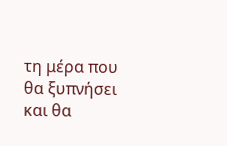τη μέρα που θα ξυπνήσει και θα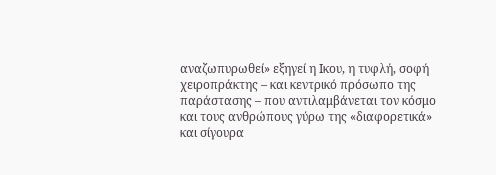αναζωπυρωθεί» εξηγεί η Ικου, η τυφλή, σοφή χειροπράκτης – και κεντρικό πρόσωπο της παράστασης – που αντιλαμβάνεται τον κόσμο και τους ανθρώπους γύρω της «διαφορετικά» και σίγουρα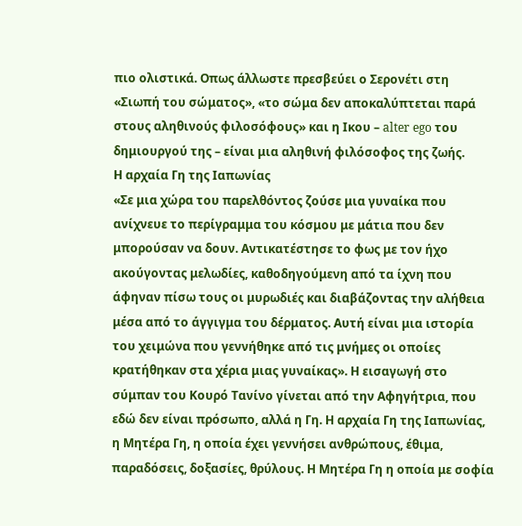πιο ολιστικά. Οπως άλλωστε πρεσβεύει ο Σερονέτι στη «Σιωπή του σώματος», «το σώμα δεν αποκαλύπτεται παρά στους αληθινούς φιλοσόφους» και η Ικου – alter ego του δημιουργού της – είναι μια αληθινή φιλόσοφος της ζωής.
Η αρχαία Γη της Ιαπωνίας
«Σε μια χώρα του παρελθόντος ζούσε μια γυναίκα που ανίχνευε το περίγραμμα του κόσμου με μάτια που δεν μπορούσαν να δουν. Αντικατέστησε το φως με τον ήχο ακούγοντας μελωδίες, καθοδηγούμενη από τα ίχνη που άφηναν πίσω τους οι μυρωδιές και διαβάζοντας την αλήθεια μέσα από το άγγιγμα του δέρματος. Αυτή είναι μια ιστορία του χειμώνα που γεννήθηκε από τις μνήμες οι οποίες κρατήθηκαν στα χέρια μιας γυναίκας». Η εισαγωγή στο σύμπαν του Κουρό Τανίνο γίνεται από την Αφηγήτρια, που εδώ δεν είναι πρόσωπο, αλλά η Γη. Η αρχαία Γη της Ιαπωνίας, η Μητέρα Γη, η οποία έχει γεννήσει ανθρώπους, έθιμα, παραδόσεις, δοξασίες, θρύλους. Η Μητέρα Γη η οποία με σοφία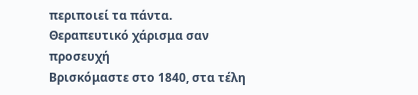περιποιεί τα πάντα.
Θεραπευτικό χάρισμα σαν προσευχή
Βρισκόμαστε στο 1840, στα τέλη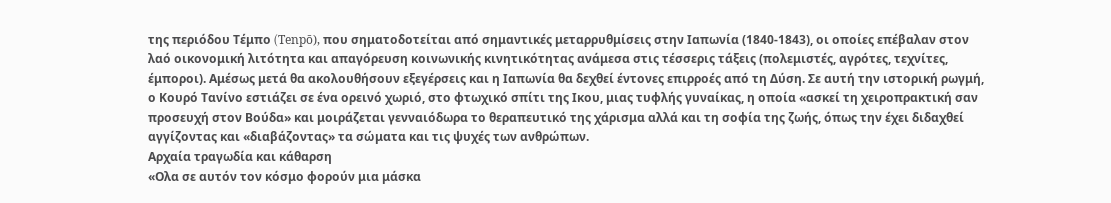της περιόδου Τέμπο (Tenpō), που σηματοδοτείται από σημαντικές μεταρρυθμίσεις στην Ιαπωνία (1840-1843), οι οποίες επέβαλαν στον λαό οικονομική λιτότητα και απαγόρευση κοινωνικής κινητικότητας ανάμεσα στις τέσσερις τάξεις (πολεμιστές, αγρότες, τεχνίτες, έμποροι). Αμέσως μετά θα ακολουθήσουν εξεγέρσεις και η Ιαπωνία θα δεχθεί έντονες επιρροές από τη Δύση. Σε αυτή την ιστορική ρωγμή, ο Κουρό Τανίνο εστιάζει σε ένα ορεινό χωριό, στο φτωχικό σπίτι της Ικου, μιας τυφλής γυναίκας, η οποία «ασκεί τη χειροπρακτική σαν προσευχή στον Βούδα» και μοιράζεται γενναιόδωρα το θεραπευτικό της χάρισμα αλλά και τη σοφία της ζωής, όπως την έχει διδαχθεί αγγίζοντας και «διαβάζοντας» τα σώματα και τις ψυχές των ανθρώπων.
Αρχαία τραγωδία και κάθαρση
«Ολα σε αυτόν τον κόσμο φορούν μια μάσκα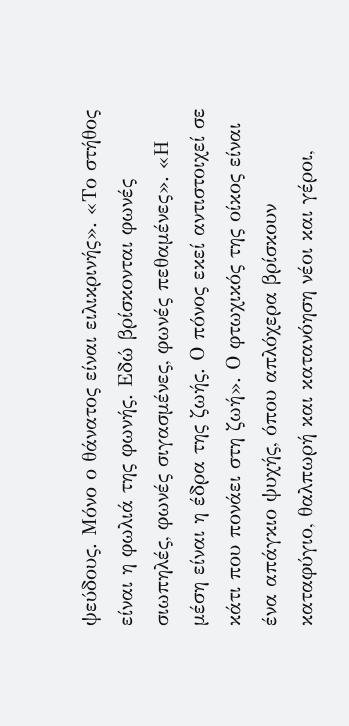ψεύδους. Μόνο ο θάνατος είναι ειλικρινής». «Το στήθος είναι η φωλιά της φωνής. Εδώ βρίσκονται φωνές σιωπηλές, φωνές σιγασμένες, φωνές πεθαμένες». «Η μέση είναι η έδρα της ζωής. Ο πόνος εκεί αντιστοιχεί σε κάτι που πονάει στη ζωή». Ο φτωχικός της οίκος είναι ένα απάγκιο ψυχής, όπου απλόχερα βρίσκουν καταφύγιο, θαλπωρή και κατανόηση νέοι και γέροι,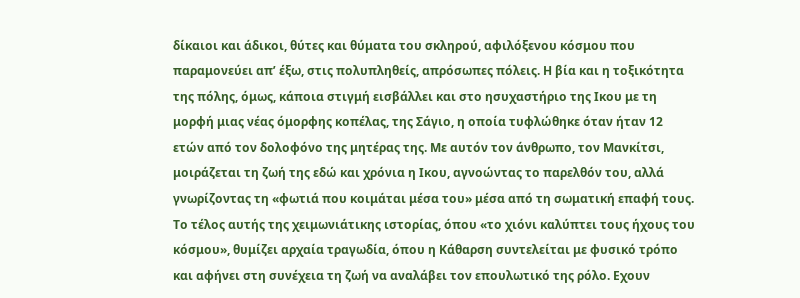δίκαιοι και άδικοι, θύτες και θύματα του σκληρού, αφιλόξενου κόσμου που παραμονεύει απ’ έξω, στις πολυπληθείς, απρόσωπες πόλεις. Η βία και η τοξικότητα της πόλης, όμως, κάποια στιγμή εισβάλλει και στο ησυχαστήριο της Ικου με τη μορφή μιας νέας όμορφης κοπέλας, της Σάγιο, η οποία τυφλώθηκε όταν ήταν 12 ετών από τον δολοφόνο της μητέρας της. Με αυτόν τον άνθρωπο, τον Μανκίτσι, μοιράζεται τη ζωή της εδώ και χρόνια η Ικου, αγνοώντας το παρελθόν του, αλλά γνωρίζοντας τη «φωτιά που κοιμάται μέσα του» μέσα από τη σωματική επαφή τους. Το τέλος αυτής της χειμωνιάτικης ιστορίας, όπου «το χιόνι καλύπτει τους ήχους του κόσμου», θυμίζει αρχαία τραγωδία, όπου η Κάθαρση συντελείται με φυσικό τρόπο και αφήνει στη συνέχεια τη ζωή να αναλάβει τον επουλωτικό της ρόλο. Εχουν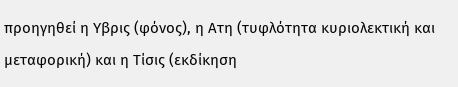προηγηθεί η Υβρις (φόνος), η Ατη (τυφλότητα κυριολεκτική και μεταφορική) και η Τίσις (εκδίκηση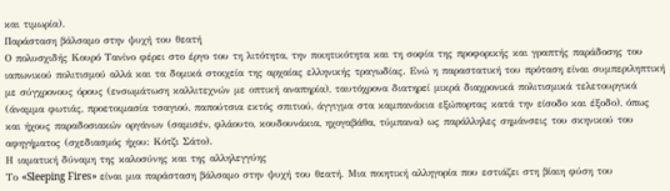και τιμωρία).
Παράσταση βάλσαμο στην ψυχή του θεατή
Ο πολυσχιδής Κουρό Τανίνο φέρει στο έργο του τη λιτότητα, την ποιητικότητα και τη σοφία της προφορικής και γραπτής παράδοσης του ιαπωνικού πολιτισμού αλλά και τα δομικά στοιχεία της αρχαίας ελληνικής τραγωδίας. Ενώ η παραστατική του πρόταση είναι συμπεριληπτική με σύγχρονους όρους (ενσωμάτωση καλλιτεχνών με οπτική αναπηρία), ταυτόχρονα διατηρεί μικρά διαχρονικά πολιτισμικά τελετουργικά (άναμμα φωτιάς, προετοιμασία τσαγιού, παπούτσια εκτός σπιτιού, άγγιγμα στα καμπανάκια εξώπορτας κατά την είσοδο και έξοδο), όπως και ήχους παραδοσιακών οργάνων (σαμισέν, φλάουτο, κουδουνάκια, ηχογαβάθα, τύμπανα) ως παράλληλες σημάνσεις του σκηνικού του αφηγήματος (σχεδιασμός ήχου: Κότζι Σάτο).
Η ιαματική δύναμη της καλοσύνης και της αλληλεγγύης
Το «Sleeping Fires» είναι μια παράσταση βάλσαμο στην ψυχή του θεατή. Μια ποιητική αλληγορία που εστιάζει στη βίαιη φύση του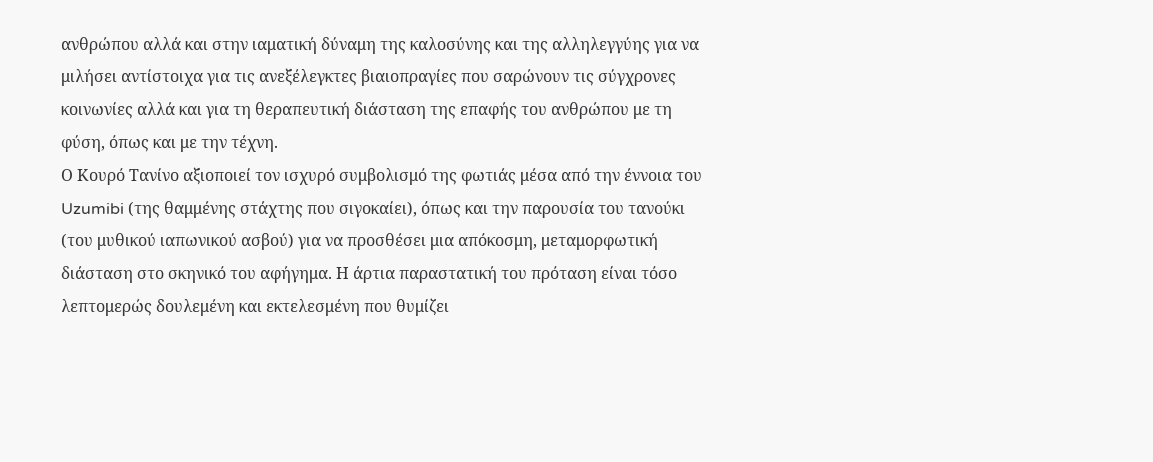ανθρώπου αλλά και στην ιαματική δύναμη της καλοσύνης και της αλληλεγγύης για να μιλήσει αντίστοιχα για τις ανεξέλεγκτες βιαιοπραγίες που σαρώνουν τις σύγχρονες κοινωνίες αλλά και για τη θεραπευτική διάσταση της επαφής του ανθρώπου με τη φύση, όπως και με την τέχνη.
Ο Κουρό Τανίνο αξιοποιεί τον ισχυρό συμβολισμό της φωτιάς μέσα από την έννοια του Uzumibi (της θαμμένης στάχτης που σιγοκαίει), όπως και την παρουσία του τανούκι (του μυθικού ιαπωνικού ασβού) για να προσθέσει μια απόκοσμη, μεταμορφωτική διάσταση στο σκηνικό του αφήγημα. Η άρτια παραστατική του πρόταση είναι τόσο λεπτομερώς δουλεμένη και εκτελεσμένη που θυμίζει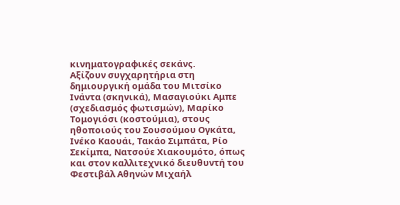κινηματογραφικές σεκάνς.
Αξίζουν συγχαρητήρια στη δημιουργική ομάδα του Μιτσίκο Ινάντα (σκηνικά), Μασαγιούκι Αμπε (σχεδιασμός φωτισμών), Μαρίκο Τομογιόσι (κοστούμια), στους ηθοποιούς του Σουσούμου Ογκάτα, Ινέκο Καουάι, Τακάο Σιμπάτα, Ρίο Σεκίμπα, Νατσούε Χιακουμότο, όπως και στον καλλιτεχνικό διευθυντή του Φεστιβάλ Αθηνών Μιχαήλ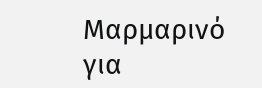Μαρμαρινό για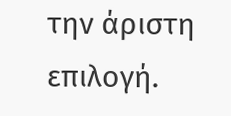την άριστη επιλογή.